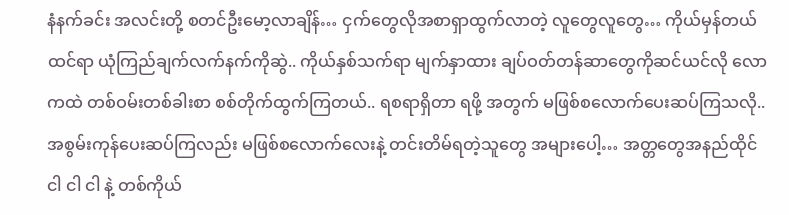နံနက်ခင်း အလင်းတို့ စတင်ဦးမော့လာချိန်… ငှက်တွေလိုအစာရှာထွက်လာတဲ့ လူတွေလူတွေ… ကိုယ်မှန်တယ်ထင်ရာ ယုံကြည်ချက်လက်နက်ကိုဆွဲ.. ကိုယ်နှစ်သက်ရာ မျက်နှာထား ချပ်ဝတ်တန်ဆာတွေကိုဆင်ယင်လို လောကထဲ တစ်ဝမ်းတစ်ခါးစာ စစ်တိုက်ထွက်ကြတယ်.. ရစရာရှိတာ ရဖို့ အတွက် မဖြစ်စလောက်ပေးဆပ်ကြသလို.. အစွမ်းကုန်ပေးဆပ်ကြလည်း မဖြစ်စလောက်လေးနဲ့ တင်းတိမ်ရတဲ့သူတွေ အများပေါ့… အတ္တတွေအနည်ထိုင် ငါ ငါ ငါ နဲ့ တစ်ကိုယ်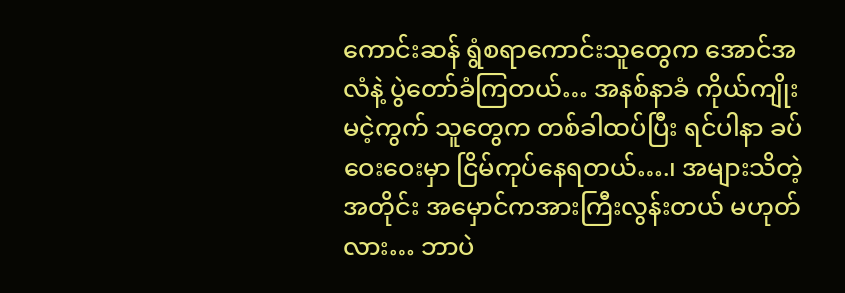ကောင်းဆန် ရွံစရာကောင်းသူတွေက အောင်အလံနဲ့ ပွဲတော်ခံကြတယ်… အနစ်နာခံ ကိုယ်ကျိုးမငဲ့ကွက် သူတွေက တစ်ခါထပ်ပြီး ရင်ပါနာ ခပ်ဝေးဝေးမှာ ငြိမ်ကုပ်နေရတယ်….၊ အများသိတဲ့အတိုင်း အမှောင်ကအားကြီးလွန်းတယ် မဟုတ်လား… ဘာပဲ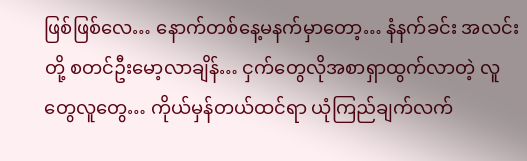ဖြစ်ဖြစ်လေ… နောက်တစ်နေ့မနက်မှာတော့… နံနက်ခင်း အလင်းတို့ စတင်ဦးမော့လာချိန်… ငှက်တွေလိုအစာရှာထွက်လာတဲ့ လူတွေလူတွေ… ကိုယ်မှန်တယ်ထင်ရာ ယုံကြည်ချက်လက်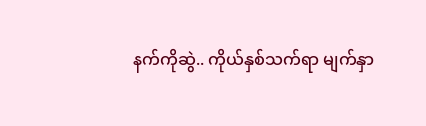နက်ကိုဆွဲ.. ကိုယ်နှစ်သက်ရာ မျက်နှာ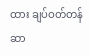ထား ချပ်ဝတ်တန်ဆာ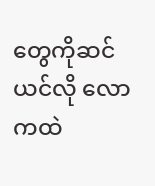တွေကိုဆင်ယင်လို လောကထဲ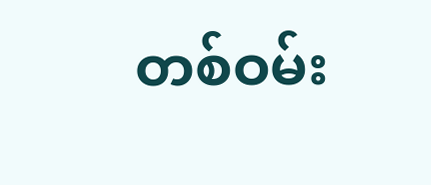တစ်ဝမ်း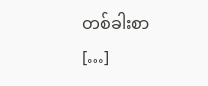တစ်ခါးစာ […]